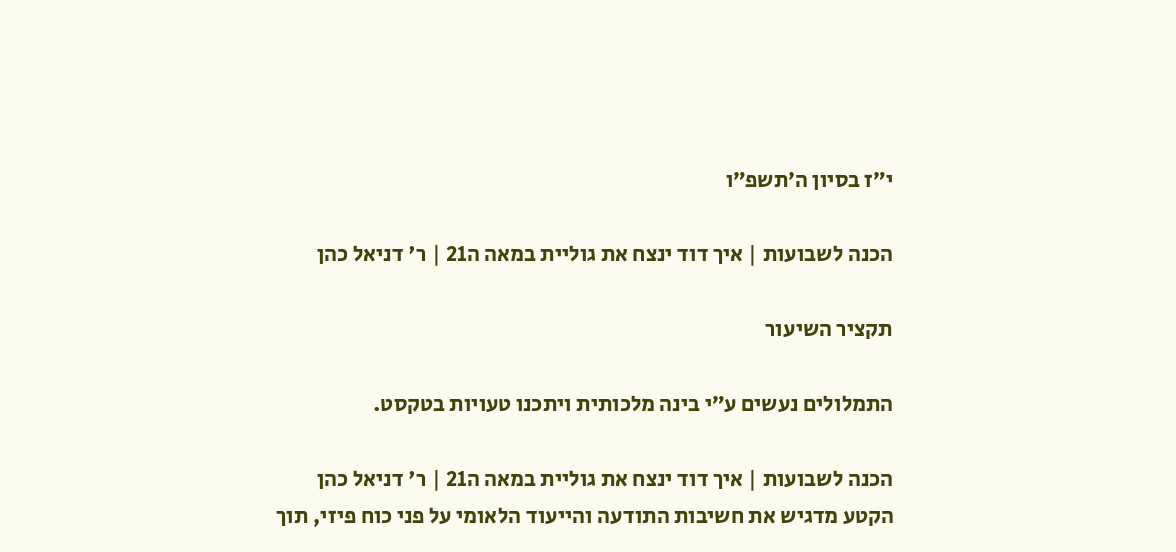י״ז בסיון ה׳תשפ״ו

הכנה לשבועות | איך דוד ינצח את גוליית במאה ה21 | ר' דניאל כהן

תקציר השיעור

התמלולים נעשים ע״י בינה מלכותית ויתכנו טעויות בטקסט.

הכנה לשבועות | איך דוד ינצח את גוליית במאה ה21 | ר' דניאל כהן
הקטע מדגיש את חשיבות התודעה והייעוד הלאומי על פני כוח פיזי, תוך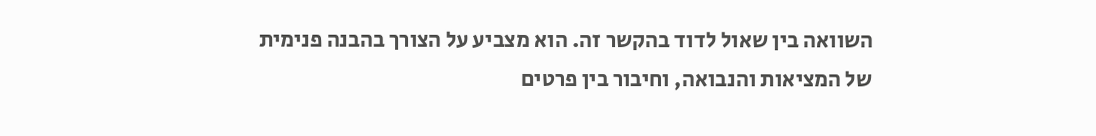השוואה בין שאול לדוד בהקשר זה. הוא מצביע על הצורך בהבנה פנימית של המציאות והנבואה, וחיבור בין פרטים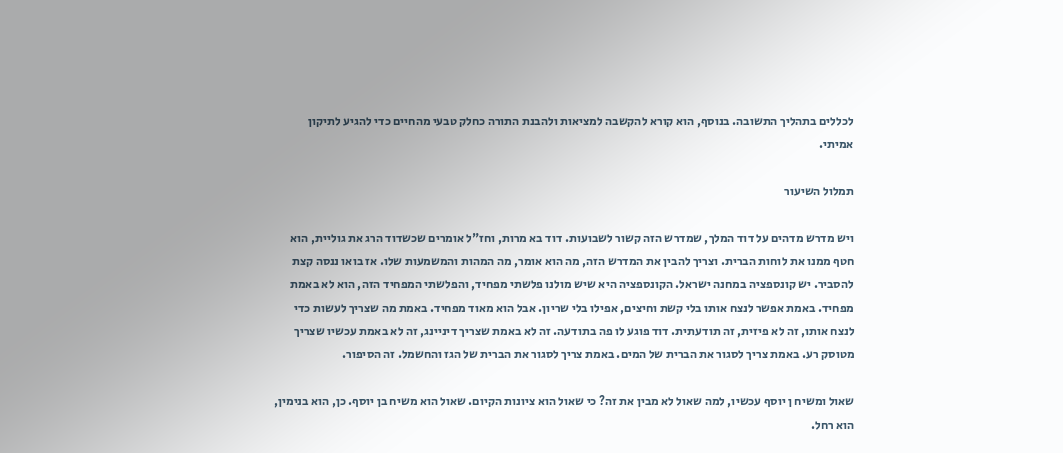לכללים בתהליך התשובה. בנוסף, הוא קורא להקשבה למציאות ולהבנת התורה כחלק טבעי מהחיים כדי להגיע לתיקון אמיתי.

תמלול השיעור

ויש מדרש מדהים על דוד המלך, שמדרש הזה קשור לשבועות. דוד בא מרות, וחז"ל אומרים שכשדוד הרג את גוליית, הוא חטף ממנו את לוחות הברית. וצריך להבין את המדרש הזה, מה הוא אומר, מה המהות והמשמעות שלו. אז בואו ננסה קצת להסביר. יש קונספציה במחנה ישראל. הקונספציה היא שיש מולנו פלשתי מפחיד, והפלשתי המפחיד הזה, הוא לא באמת מפחיד. באמת אפשר לנצח אותו בלי קשת וחיצים, אפילו בלי שריון. אבל הוא מאוד מפחיד. באמת מה שצריך לעשות כדי לנצח אותו, זה לא פיזית, זה תודעתית. דוד פוגע לו פה בתודעה. זה לא באמת שצריך דיניינג, זה לא באמת עכשיו שצריך מטוסק רע. באמת צריך לסגור את הברית של המים. באמת צריך לסגור את הברית של הגז והחשמל. זה הסיפור.

שאול ומשיח ן יוסף עכשיו, למה שאול לא מבין את זה? כי שאול הוא ציונות הקיום. שאול הוא משיח בן יוסף. כן, הוא בנימין, הוא רחל.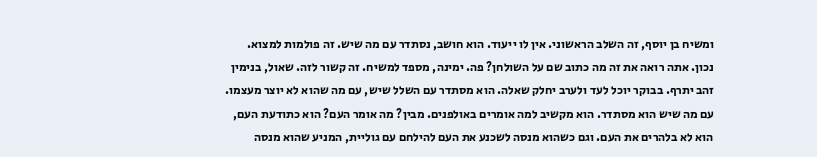ומשיח בן יוסף, זה השלב הראשוני. אין לו ייעוד. הוא חושב, נסתדר עם מה שיש. זה פולמות למצוא. נכון. אתה רואה את זה מה כתוב שם על השולחן? פה. ימינה, מספד למשיח. זה קשור לזה. שאול, בנימין זהב יתרף. בבוקר יוכל לעד ולערב יחלק שאלה. הוא מסתדר עם השלל שיש, עם מה שהוא לא יוצר מעצמו. עם מה שיש הוא מסתדר. הוא מקשיב למה אומרים באולפנים. מבין? מה אומר העם? הוא כתודעת העם, הוא לא בלהרים את העם. וגם כשהוא מנסה לשכנע את העם להילחם עם גוליית, המניע שהוא מנסה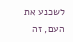לשכנע את העם, זה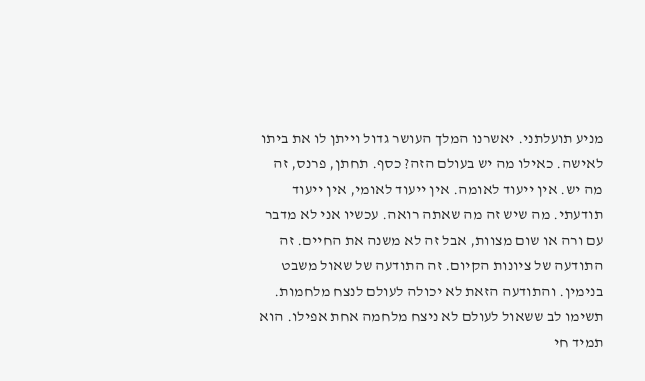מניע תועלתני. יאשרנו המלך העושר גדול וייתן לו את ביתו לאישה. כאילו מה יש בעולם הזה? כסף. תחתן, פרנס, זה מה יש. אין ייעוד לאומה. אין ייעוד לאומי, אין ייעוד תודעתי. מה שיש זה מה שאתה רואה. עכשיו אני לא מדבר עם ורה או שום מצוות, אבל זה לא משנה את החיים. זה התודעה של ציונות הקיום. זה התודעה של שאול משבט בנימין. והתודעה הזאת לא יכולה לעולם לנצח מלחמות. תשימו לב ששאול לעולם לא ניצח מלחמה אחת אפילו. הוא תמיד חי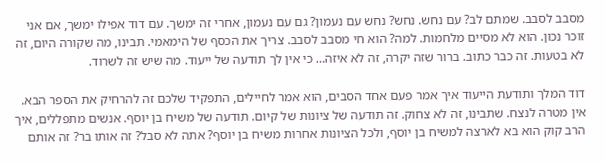מסבב לסבב. שמתם לב? עם נחש. נחש? נחש עם נעמון? גם עם נעמון, אחרי זה ימשך. עם דוד אפילו ימשך, אם אני זוכר נכון. הוא לא מסיים מלחמות. למה? הוא חי מסבב לסבב. צריך את הכסף של הימאמי. תבינו, מה שקורה היום, זה לא בטעות. זה כבר כתוב. ברור שזה יקרה, זה לא איזה… כי אין לך תודעה של ייעוד. מה שיש זה לשרוד.

דוד המלך ותודעת הייעוד איך אמר פעם אחד הסבים, הוא אמר לחיילים, התפקיד שלכם זה להרחיק את הספר הבא. אין מטרה לנצח. שתבינו, זה לא צחוק. זה תודעה של ציונות של קיום. תודעה של משיח בן יוסף. אנשים מתפללים, איך הרב קוק הוא בא לארצה למשיח בן יוסף, ולכל הציונות אחרות משיח בן יוסף? אתה לא סבל? זה אותו בר? זה אותם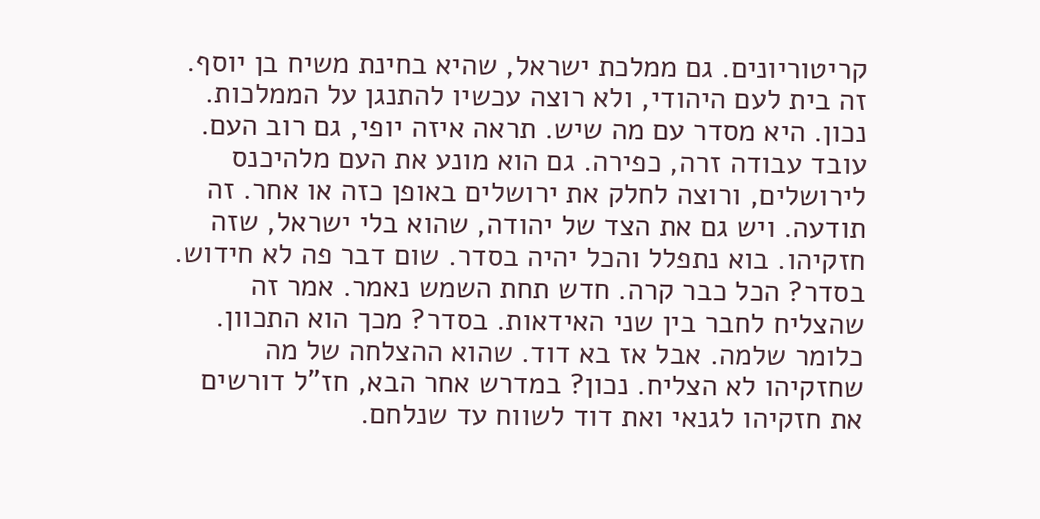קריטוריונים. גם ממלכת ישראל, שהיא בחינת משיח בן יוסף. זה בית לעם היהודי, ולא רוצה עכשיו להתנגן על הממלכות. נכון. היא מסדר עם מה שיש. תראה איזה יופי, גם רוב העם. עובד עבודה זרה, כפירה. גם הוא מונע את העם מלהיכנס לירושלים, ורוצה לחלק את ירושלים באופן כזה או אחר. זה תודעה. ויש גם את הצד של יהודה, שהוא בלי ישראל, שזה חזקיהו. בוא נתפלל והכל יהיה בסדר. שום דבר פה לא חידוש. בסדר? הכל כבר קרה. חדש תחת השמש נאמר. אמר זה שהצליח לחבר בין שני האידאות. בסדר? מכך הוא התכוון. כלומר שלמה. אבל אז בא דוד. שהוא ההצלחה של מה שחזקיהו לא הצליח. נכון? במדרש אחר הבא, חז"ל דורשים את חזקיהו לגנאי ואת דוד לשווח עד שנלחם.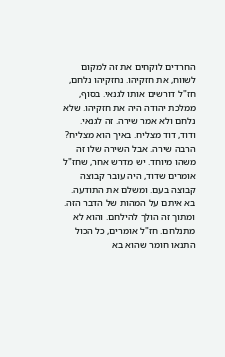החרדים לוקחים את זה למקום לשווח, את חזקיהו. נחזקיהו נלחם, חז"ל דורשים אותו לגנאי. בסוף, ממלכת יהודה היה את חזקיהו. שלא נלחם ולא אמר שירה. זה לגנאי. ודוד, דוד מצליח. באיך הוא מצליח? הרבה שירה. אבל השירה שלו זה משהו מיוחד. יש מדרש אחר, שחז"ל אומרים שדוד, היה עובר קבוצה קבוצה בעם. ומשלם את התודעה. בא איתם על המהות של הדבר הזה. ומתוך זה הולך להילחם. והוא לא מתנלחם. חז"ל אומרים, כל הכול התנאו חומר שהוא בא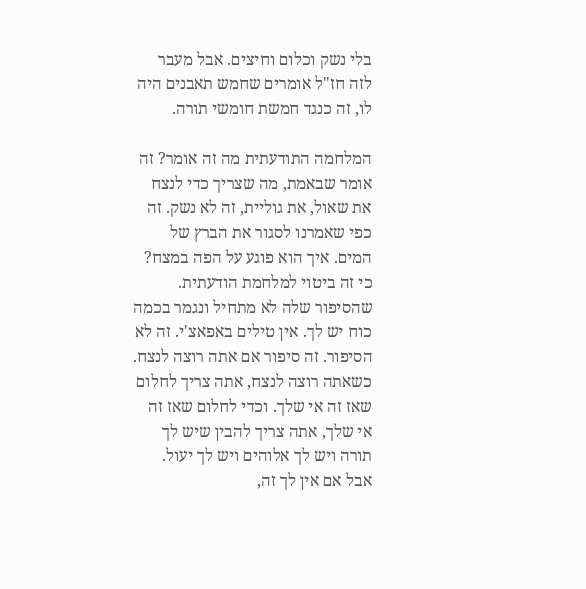בלי נשק וכלום וחיצים. אבל מעבר לזה חז"ל אומרים שחמש תאבנים היה לו, זה כנגד חמשת חומשי תורה.

המלחמה התודעתית מה זה אומר? זה אומר שבאמת, מה שצריך כדי לנצח את שאול, את גוליית, זה לא נשק. זה כפי שאמרנו לסגור את הברץ של המים. איך הוא פוגע על הפה במצח? כי זה ביטוי למלחמת הודעתית. שהסיפור שלה לא מתחיל ונגמר בכמה כוח יש לך. אין טילים באפאצ'י. זה לא הסיפור. זה סיפור אם אתה רוצה לנצח. כשאתה רוצה לנצח, אתה צריך לחלום שאז זה אי שלך. וכדי לחלום שאז זה אי שלך, אתה צריך להבין שיש לך תורה ויש לך אלוהים ויש לך יעול. אבל אם אין לך זה,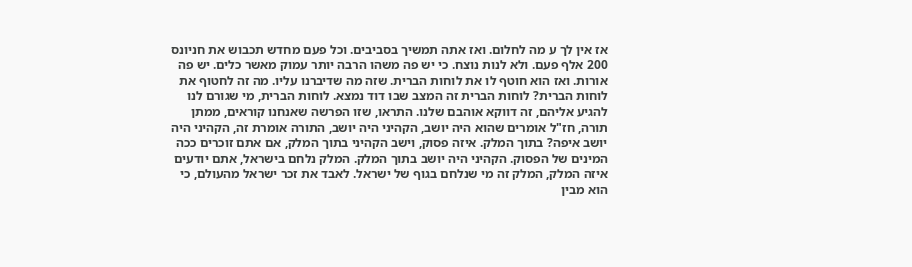אז אין לך ע מה לחלום. ואז אתה תמשיך בסביבים. וכל פעם מחדש תכבוש את חניונס 200 אלף פעם. ולא לנות נוצח. כי יש פה משהו הרבה יותר עמוק מאשר כלים. יש פה אורות. ואז הוא חוטף לו את לוחות הברית. שזה מה שדיברנו עליו. מה זה לחטוף את לוחות הברית? לוחות הברית זה המצב שבו דוד נמצא. לוחות הברית, מי שגורם לנו להגיע אליהם, זה דווקא אוהבם שלנו. התראו, שזו הפרשה שאנחנו קוראים, ממתן תורה, חז"ל אומרים שהוא היה יושב, הקהיני היה יושב, התורה אומרת זה, הקהיני היה יושב איפה? בתוך המלק. איזה פסוק, וישב הקהיני בתוך המלק, אם אתם זוכרים ככה המינים של הפסוק. הקהיני היה יושב בתוך המלק. המלק נלחם בישראל, אתם יודעים איזה המלק, המלק זה מי שנלחם בגוף של ישראל. לאבד את זכר ישראל מהעולם, כי הוא מבין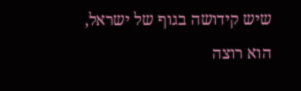שיש קידושה בגוף של ישראל, הוא רוצה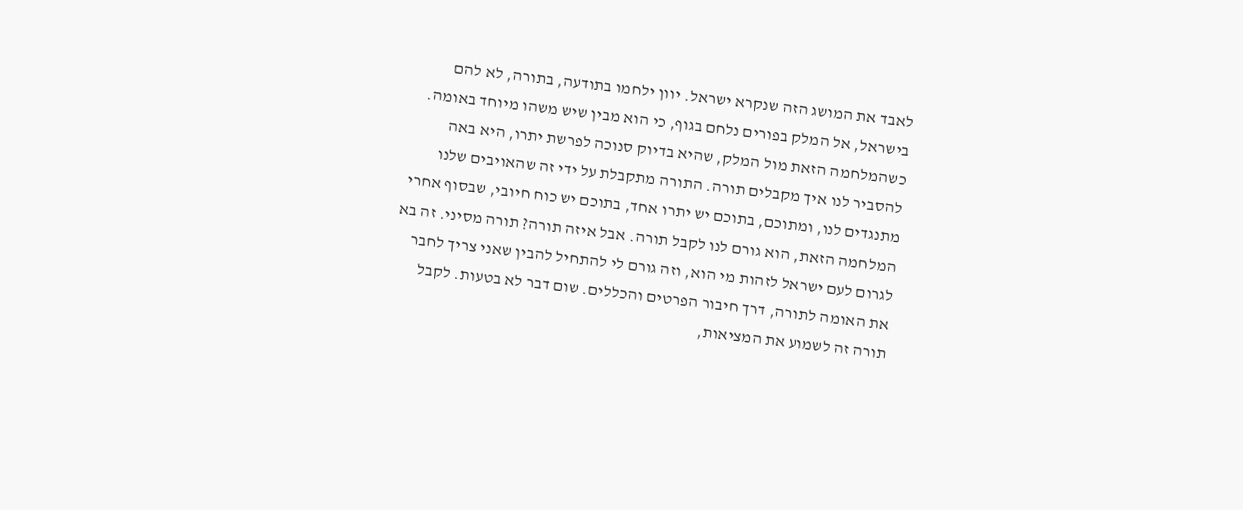לאבד את המושג הזה שנקרא ישראל. יוון ילחמו בתודעה, בתורה, לא להם בישראל, אל המלק בפורים נלחם בגוף, כי הוא מבין שיש משהו מיוחד באומה. כשהמלחמה הזאת מול המלק, שהיא בדיוק סנוכה לפרשת יתרו, היא באה להסביר לנו איך מקבלים תורה. התורה מתקבלת על ידי זה שהאויבים שלנו מתנגדים לנו, ומתוכם, בתוכם יש יתרו אחד, בתוכם יש כוח חיובי, שבסוף אחרי המלחמה הזאת, הוא גורם לנו לקבל תורה. אבל איזה תורה? תורה מסיני. זה בא לגרום לעם ישראל לזהות מי הוא, וזה גורם לי להתחיל להבין שאני צריך לחבר את האומה לתורה, דרך חיבור הפרטים והכללים. שום דבר לא בטעות. לקבל תורה זה לשמוע את המציאות,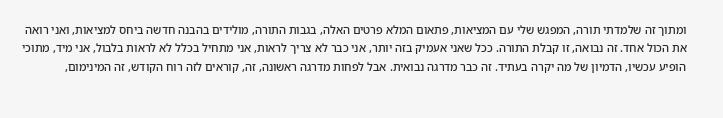ומתוך זה שלמדתי תורה, המפגש שלי עם המציאות, פתאום המלא פרטים האלה, בגבות התורה, מולידים בהבנה חדשה ביחס למציאות, ואני רואה את הכול אחד. זה נבואה, זו קבלת התורה. ככל שאני אעמיק בזה יותר, אני כבר לא צריך לראות, אני מתחיל בכלל לא לראות בלבול, אני מיד, מתוכי הופיע עכשיו, הדמיון של מה יקרה בעתיד. זה כבר מדרגה נבואית. אבל לפחות מדרגה ראשונה, זה, קוראים לזה רוח הקודש, זה המינימום,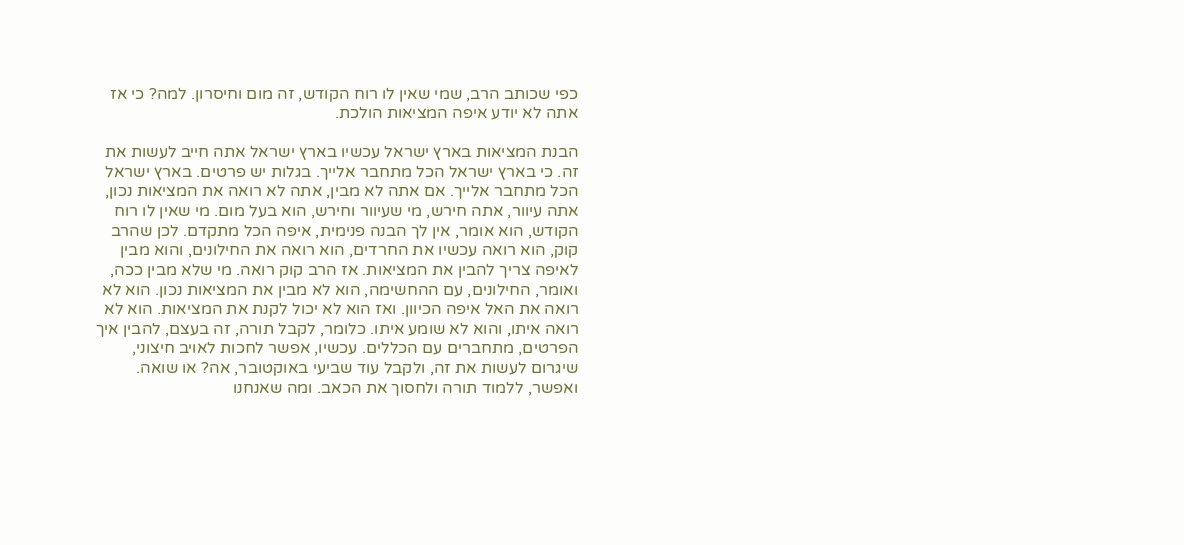כפי שכותב הרב, שמי שאין לו רוח הקודש, זה מום וחיסרון. למה? כי אז אתה לא יודע איפה המציאות הולכת.

הבנת המציאות בארץ ישראל עכשיו בארץ ישראל אתה חייב לעשות את זה. כי בארץ ישראל הכל מתחבר אלייך. בגלות יש פרטים. בארץ ישראל הכל מתחבר אלייך. אם אתה לא מבין, אתה לא רואה את המציאות נכון, אתה עיוור, אתה חירש, מי שעיוור וחירש, הוא בעל מום. מי שאין לו רוח הקודש, הוא אומר, אין לך הבנה פנימית, איפה הכל מתקדם. לכן שהרב קוק, הוא רואה עכשיו את החרדים, הוא רואה את החילונים, והוא מבין לאיפה צריך להבין את המציאות. אז הרב קוק רואה. מי שלא מבין ככה, ואומר, החילונים, עם ההחשימה, הוא לא מבין את המציאות נכון. הוא לא רואה את האל איפה הכיוון. ואז הוא לא יכול לקנת את המציאות. הוא לא רואה איתו, והוא לא שומע איתו. כלומר, לקבל תורה, זה בעצם, להבין איך הפרטים, מתחברים עם הכללים. עכשיו, אפשר לחכות לאויב חיצוני, שיגרום לעשות את זה, ולקבל עוד שביעי באוקטובר, אה? או שואה. ואפשר, ללמוד תורה ולחסוך את הכאב. ומה שאנחנו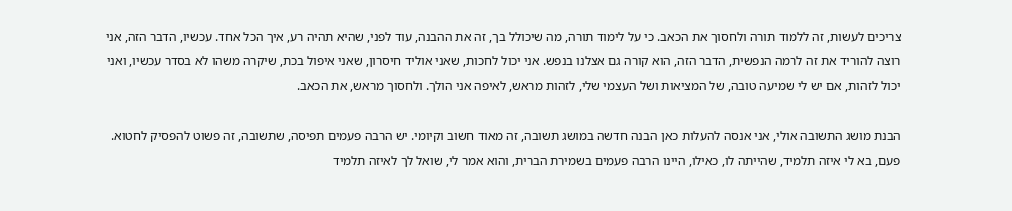צריכים לעשות, זה ללמוד תורה ולחסוך את הכאב. כי על לימוד תורה, מה שיכולל בך, זה את ההבנה, עוד לפני, שהיא תהיה רע, איך הכל אחד. עכשיו, הדבר הזה, אני רוצה להוריד את זה לרמה הנפשית, הדבר הזה, הוא קורה גם אצלנו בנפש. אני יכול לחכות, שאני אוליד חיסרון, שאני איפול בכת, שיקרה משהו לא בסדר עכשיו, ואני יכול לזהות, אם יש לי שמיעה טובה, של המציאות ושל העצמי שלי, לזהות מראש, לאיפה אני הולך. ולחסוך מראש, את הכאב.

הבנת מושג התשובה אולי, אני אנסה להעלות כאן הבנה חדשה במושג תשובה, זה מאוד חשוב וקיומי. יש הרבה פעמים תפיסה, שתשובה, זה פשוט להפסיק לחטוא. פעם, בא לי איזה תלמיד, שהייתה לו, כאילו, היינו הרבה פעמים בשמירת הברית, והוא אמר לי, שואל לך לאיזה תלמיד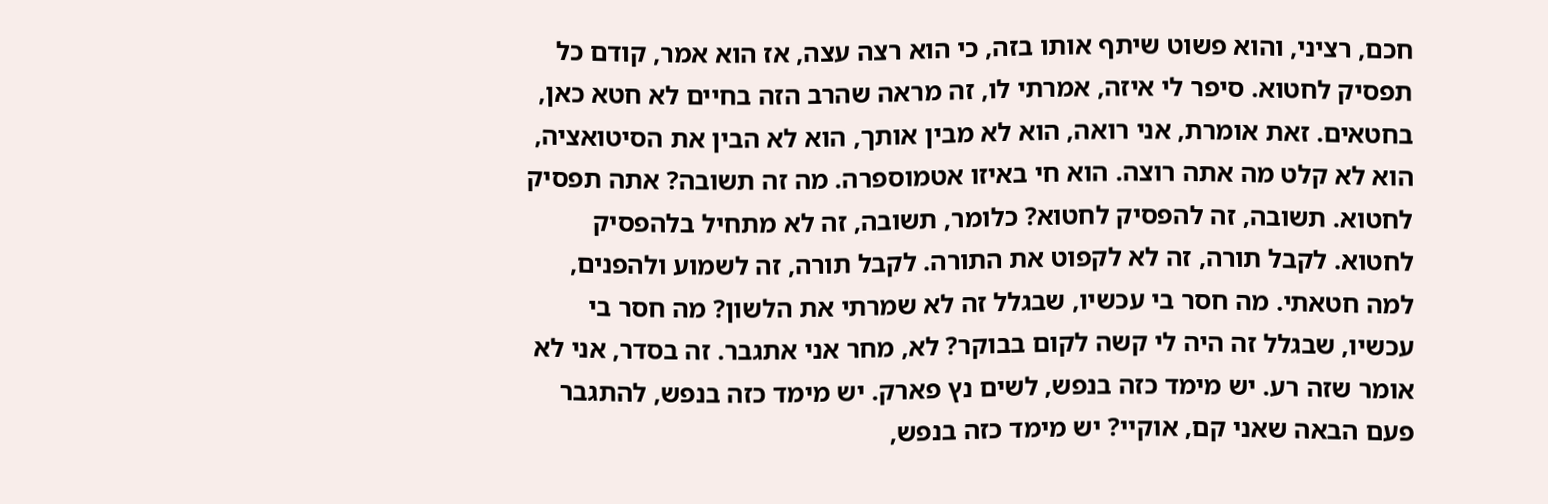חכם, רציני, והוא פשוט שיתף אותו בזה, כי הוא רצה עצה, אז הוא אמר, קודם כל תפסיק לחטוא. סיפר לי איזה, אמרתי לו, זה מראה שהרב הזה בחיים לא חטא כאן, בחטאים. זאת אומרת, אני רואה, הוא לא מבין אותך, הוא לא הבין את הסיטואציה, הוא לא קלט מה אתה רוצה. הוא חי באיזו אטמוספרה. מה זה תשובה? אתה תפסיק לחטוא. תשובה, זה להפסיק לחטוא? כלומר, תשובה, זה לא מתחיל בלהפסיק לחטוא. לקבל תורה, זה לא לקפוט את התורה. לקבל תורה, זה לשמוע ולהפנים, למה חטאתי. מה חסר בי עכשיו, שבגלל זה לא שמרתי את הלשון? מה חסר בי עכשיו, שבגלל זה היה לי קשה לקום בבוקר? לא, מחר אני אתגבר. זה בסדר, אני לא אומר שזה רע. יש מימד כזה בנפש, לשים נץ פארק. יש מימד כזה בנפש, להתגבר פעם הבאה שאני קם, אוקיי? יש מימד כזה בנפש,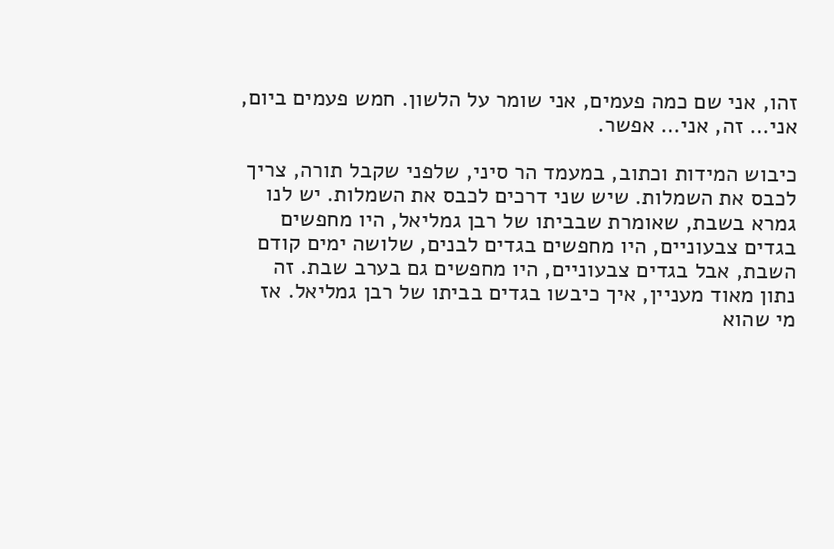זהו, אני שם כמה פעמים, אני שומר על הלשון. חמש פעמים ביום, אני… זה, אני… אפשר.

כיבוש המידות וכתוב, במעמד הר סיני, שלפני שקבל תורה, צריך לכבס את השמלות. שיש שני דרכים לכבס את השמלות. יש לנו גמרא בשבת, שאומרת שבביתו של רבן גמליאל, היו מחפשים בגדים צבעוניים, היו מחפשים בגדים לבנים, שלושה ימים קודם השבת, אבל בגדים צבעוניים, היו מחפשים גם בערב שבת. זה נתון מאוד מעניין, איך כיבשו בגדים בביתו של רבן גמליאל. אז מי שהוא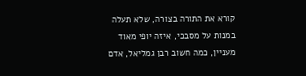קורא את התורה בצורה, שלא תעלה במנות על מסבכי, איזה יופי מאוד מעניין, כמה חשוב רבן גמליאל, אדם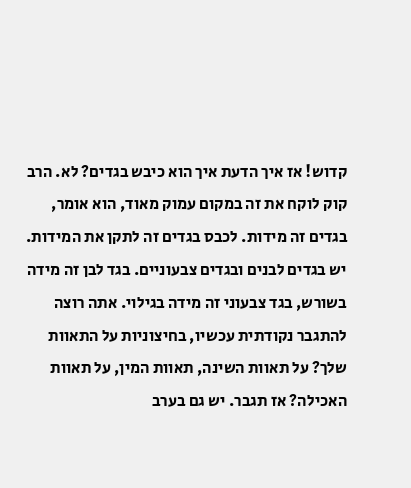קדוש! אז איך הדעת איך הוא כיבש בגדים? לא. הרב קוק לוקח את זה במקום עמוק מאוד, הוא אומר, בגדים זה מידות. לכבס בגדים זה לתקן את המידות. יש בגדים לבנים ובגדים צבעוניים. בגד לבן זה מידה בשורש, בגד צבעוני זה מידה בגילוי. אתה רוצה להתגבר נקודתית עכשיו, בחיצוניות על התאוות שלך? על תאוות השינה, תאוות המין, על תאוות האכילה? אז תגבר. יש גם בערב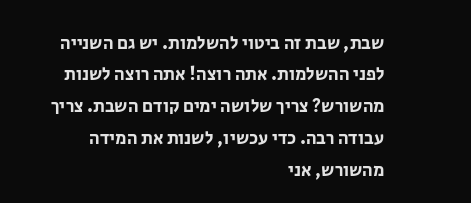שבת, שבת זה ביטוי להשלמות. יש גם השנייה לפני ההשלמות. אתה רוצה! אתה רוצה לשנות מהשורש? צריך שלושה ימים קודם השבת. צריך עבודה רבה. כדי עכשיו, לשנות את המידה מהשורש, אני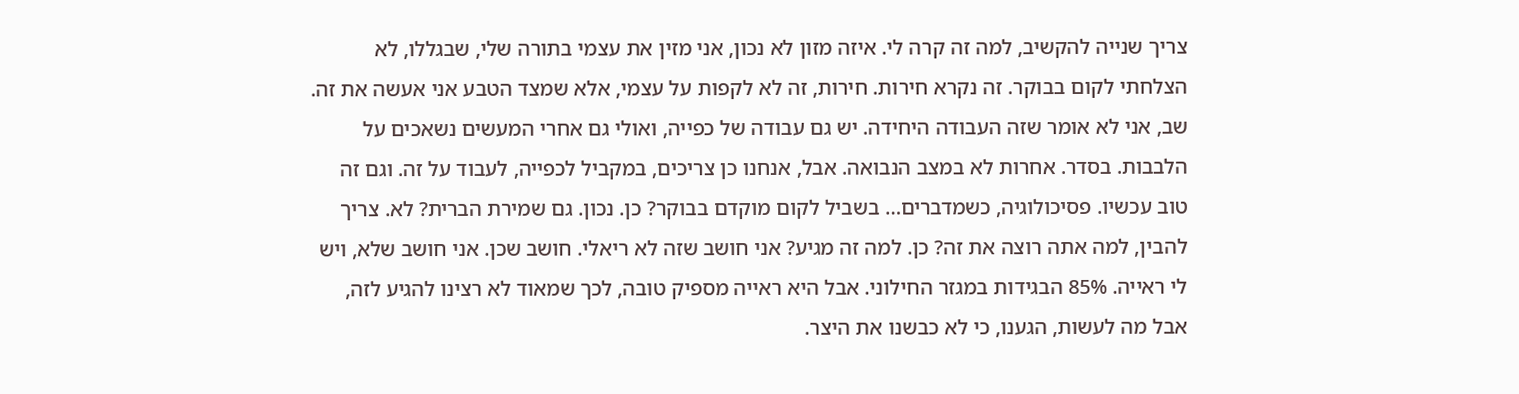צריך שנייה להקשיב, למה זה קרה לי. איזה מזון לא נכון, אני מזין את עצמי בתורה שלי, שבגללו, לא הצלחתי לקום בבוקר. זה נקרא חירות. חירות, זה לא לקפות על עצמי, אלא שמצד הטבע אני אעשה את זה. שב, אני לא אומר שזה העבודה היחידה. יש גם עבודה של כפייה, ואולי גם אחרי המעשים נשאכים על הלבבות. בסדר. אחרות לא במצב הנבואה. אבל, אנחנו כן צריכים, במקביל לכפייה, לעבוד על זה. וגם זה טוב עכשיו. פסיכולוגיה, כשמדברים… בשביל לקום מוקדם בבוקר? כן. נכון. גם שמירת הברית? לא. צריך להבין, למה אתה רוצה את זה? כן. למה זה מגיע? אני חושב שזה לא ריאלי. חושב שכן. אני חושב שלא, ויש לי ראייה. 85% הבגידות במגזר החילוני. אבל היא ראייה מספיק טובה, לכך שמאוד לא רצינו להגיע לזה, אבל מה לעשות, הגענו, כי לא כבשנו את היצר.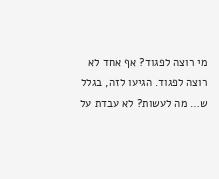מי רוצה לפגוד? אף אחד לא רוצה לפגוד. הגיעו לזה, בגלל ש… מה לעשות? לא עבדת על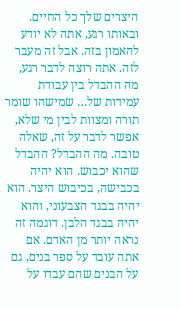היצרים שלך כל החיים. ובאותו רגע, אתה לא יודע להאמון בזה. אבל זה מעבר לזה. אתה רוצה לדבר רגע, מה ההבדל בין עבודת עמידות של… שמישהו שומר תורה ומצוות לבין מי שלא, אפשר לדבר על זה, שאלה טובה. מה ההבדל? ההבדל שהוא יכבוש. הוא יהיה בכבישה, בכיבוש היצר. הוא יהיה בבגד הצבעוני, והוא יהיה בבגד הלבן. דוגמה זה נראה יותר מן האדם. אם אתה עובד על ספר בנים, גם על הבנים שהם עבדו על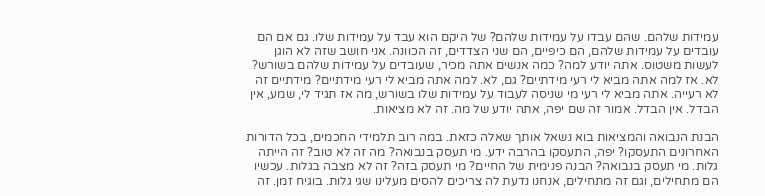עמידות שלהם. שהם עבדו על עמידות שלהם? של היקם הוא עבד על עמידות שלו. גם אם הם עובדים על עמידות שלהם, הם כיפיים, הם שני הצדדים, זה הכוונה. אני חושב שזה לא הוגן לעשות משטוס. אתה יודע למה? כמה אנשים אתה מכיר, שעובדים על עמידות שלהם בשורש? לא. אז למה אתה מביא לי רעי מידתיים? גם, לא. למה אתה מביא לי רעי מידתיים? מידתיים זה לא רעייה. אתה מביא לי רעי מי שניסה לעבוד על עמידות שלו בשורש, מה אז תגיד לי, שמע, אין הבדל. אין הבדל. אמור זה שם יפה, אתה יודע של מה. זה לא מציאות.

הבנת הנבואה והמציאות בוא נשאל אותך שאלה כזאת. במה רוב תלמידי החכמים, בכל הדורות האחרונים התעסקו? יפה, התעסקו בהרבה ידע. מי תעסק בנבואה? מה זה לא טוב? זה הייתה גלות. מי תעסק בנבואה? הבנה פנימית של החיים? מי תעסק בזה? זה לא מצבה בגלות. עכשיו הם מתחילים, וגם זה מתחילים, אנחנו נדעת לה צריכים להסים מעלינו שגי גלות. בוגיח זמן. זה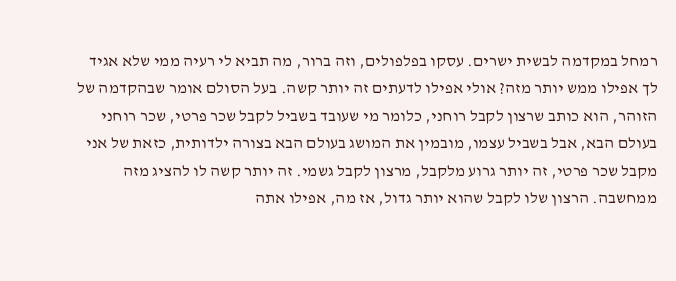רמחל במקדמה לבשית ישרים. עסקו בפלפולים, וזה ברור, מה תביא לי רעיה ממי שלא אגיד לך אפילו ממש יותר מזה? אולי אפילו לדעתים זה יותר קשה. בעל הסולם אומר שבהקדמה של הזוהר, הוא כותב שרצון לקבל רוחני, כלומר מי שעובד בשביל לקבל שכר פרטי, שכר רוחני בעולם הבא, אבל בשביל עצמו, מובמין את המושג בעולם הבא בצורה ילדותית, כזאת של אני מקבל שכר פרטי, זה יותר גרוע מלקבל, מרצון לקבל גשמי. זה יותר קשה לו להציג מזה ממחשבה. הרצון שלו לקבל שהוא יותר גדול, אז מה, אפילו אתה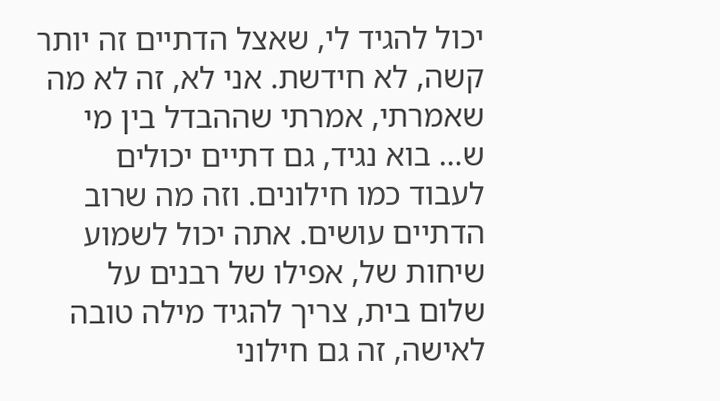יכול להגיד לי, שאצל הדתיים זה יותר קשה, לא חידשת. אני לא, זה לא מה שאמרתי, אמרתי שההבדל בין מי ש… בוא נגיד, גם דתיים יכולים לעבוד כמו חילונים. וזה מה שרוב הדתיים עושים. אתה יכול לשמוע שיחות של, אפילו של רבנים על שלום בית, צריך להגיד מילה טובה לאישה, זה גם חילוני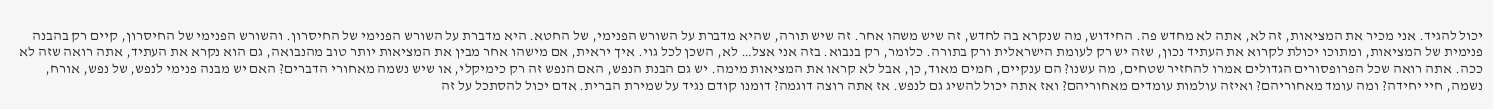יכול להגיד. אני מכיר את המציאות, זה לא, אתה לא מחדש פה. החידוש, מה שנקרא בה לחדש, זה שיש משהו אחר. זה שיש תורה, שהיא מדברת על השורש הפנימי, של החטא. היא מדברת על השורש הפנימי של החיסרון. והשורש הפנימי של החיסרון, קיים רק בהבנה פנימית של המציאות, ומתוכו יכולת לקרוא את העתיד נכון, שזה יש רק לעומת הישראלית ורק בתורה. כלומר, רק בנבוא. בזה אני אצל… לא, השכן לכל גוי. איך יראית, אם מישהו אחר מבין את המציאות יותר טוב מהנבואה, גם הוא נקרא את העתיד, אתה רואה שזה לא ככה. אתה רואה שכל הפרופסורים הגדולים אמרו להחזיר שטחים, מה עשנו? הם ענקיים, חמים מאוד, כן, אבל לא קראו את המציאות מימה. יש גם הבנת הנפש, האם הנפש זה רק כימיקלי, או שיש נשמה מאחורי הדברים? האם יש מבנה פנימי לנפש, של נפש, אורח, נשמה, חיי יחידה? ומה עומד מאחוריהם? ואיזה עולמות עומדים מאחוריהם? ואז אתה יכול להשיג גם לנפש. אז אתה רוצה דוגמה? דומנו קודם נגיד על שמירת הברית. אדם יכול להסתכל על זה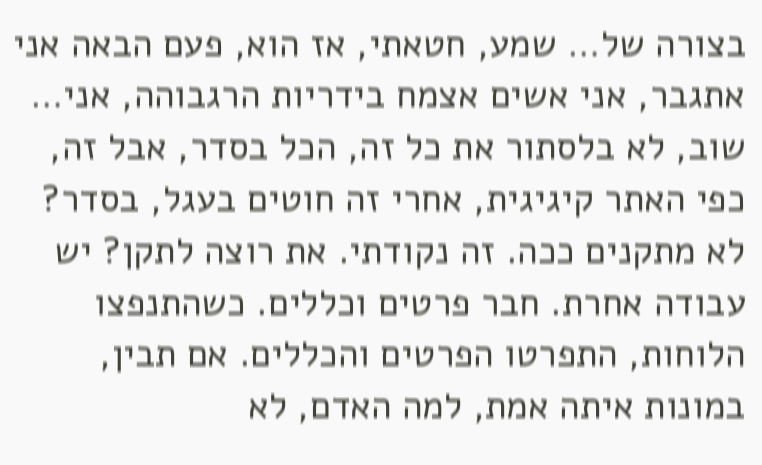בצורה של… שמע, חטאתי, אז הוא, פעם הבאה אני אתגבר, אני אשים אצמח בידריות הרגבוהה, אני… שוב, לא בלסתור את כל זה, הכל בסדר, אבל זה, כפי האתר קיגיגית, אחרי זה חוטים בעגל, בסדר? לא מתקנים ככה. זה נקודתי. את רוצה לתקן? יש עבודה אחרת. חבר פרטים וכללים. כשהתנפצו הלוחות, התפרטו הפרטים והכללים. אם תבין, במונות איתה אמת, למה האדם, לא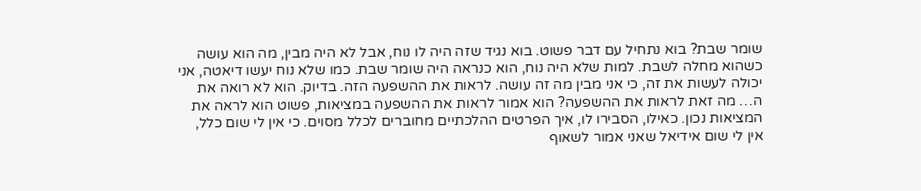שומר שבת? בוא נתחיל עם דבר פשוט. בוא נגיד שזה היה לו נוח, אבל לא היה מבין, מה הוא עושה כשהוא מחלה לשבת. למות שלא היה נוח, הוא כנראה היה שומר שבת. כמו שלא נוח יעשו דיאטה, אני יכולה לעשות את זה, כי אני מבין מה זה עושה. לראות את ההשפעה הזה. בדיוק. הוא לא רואה את ה… מה זאת לראות את ההשפעה? הוא אמור לראות את ההשפעה במציאות, פשוט הוא לראה את המציאות נכון. כאילו, הסבירו לו, איך הפרטים ההלכתיים מחוברים לכלל מסוים. כי אין לי שום כלל, אין לי שום אידיאל שאני אמור לשאוף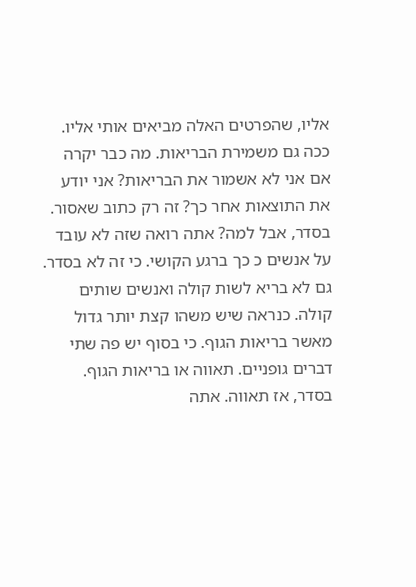אליו, שהפרטים האלה מביאים אותי אליו. ככה גם משמירת הבריאות. מה כבר יקרה אם אני לא אשמור את הבריאות? אני יודע את התוצאות אחר כך? זה רק כתוב שאסור. בסדר, אבל למה? אתה רואה שזה לא עובד על אנשים כ כך ברגע הקושי. כי זה לא בסדר. גם לא בריא לשות קולה ואנשים שותים קולה. כנראה שיש משהו קצת יותר גדול מאשר בריאות הגוף. כי בסוף יש פה שתי דברים גופניים. תאווה או בריאות הגוף. בסדר, אז תאווה. אתה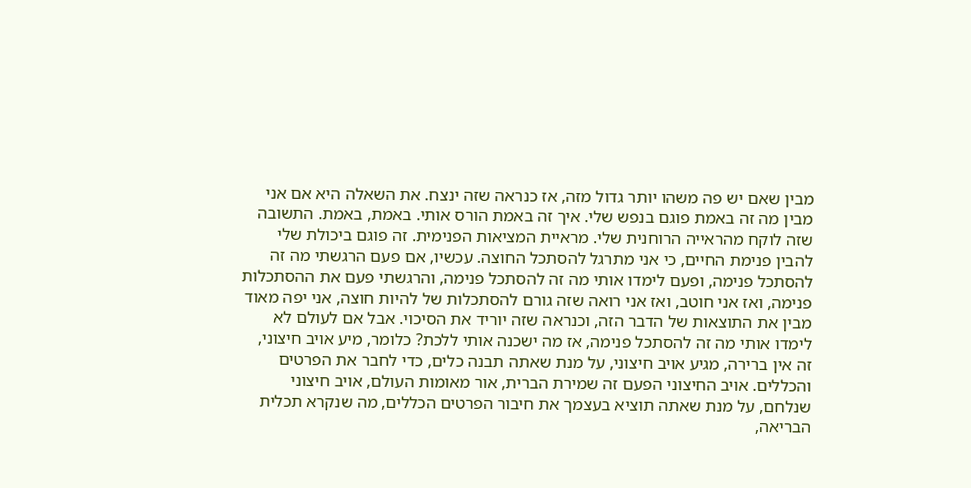מבין שאם יש פה משהו יותר גדול מזה, אז כנראה שזה ינצח. את השאלה היא אם אני מבין מה זה באמת פוגם בנפש שלי. איך זה באמת הורס אותי. באמת, באמת. התשובה שזה לוקח מהראייה הרוחנית שלי. מראיית המציאות הפנימית. זה פוגם ביכולת שלי להבין פנימת החיים, כי אני מתרגל להסתכל החוצה. עכשיו, אם פעם הרגשתי מה זה להסתכל פנימה, ופעם לימדו אותי מה זה להסתכל פנימה, והרגשתי פעם את ההסתכלות פנימה, ואז אני חוטב, ואז אני רואה שזה גורם להסתכלות של להיות חוצה, אני יפה מאוד מבין את התוצאות של הדבר הזה, וכנראה שזה יוריד את הסיכוי. אבל אם לעולם לא לימדו אותי מה זה להסתכל פנימה, אז מה ישכנה אותי ללכת? כלומר, מיע אויב חיצוני, זה אין ברירה, מגיע אויב חיצוני, על מנת שאתה תבנה כלים, כדי לחבר את הפרטים והכללים. אויב החיצוני הפעם זה שמירת הברית, אור מאומות העולם, אויב חיצוני שנלחם, על מנת שאתה תוציא בעצמך את חיבור הפרטים הכללים, מה שנקרא תכלית הבריאה,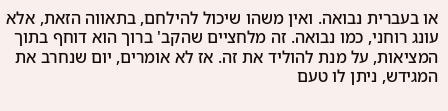או בעברית נבואה. ואין משהו שיכול להילחם, בתאווה הזאת, אלא עונג רוחני, כמו נבואה. זה מלחציים שהקב' ברוך הוא דוחף בתוך המציאות, על מנת להוליד את זה. אז לא אומרים, יום שנחרב את המגידש, ניתן לו טעם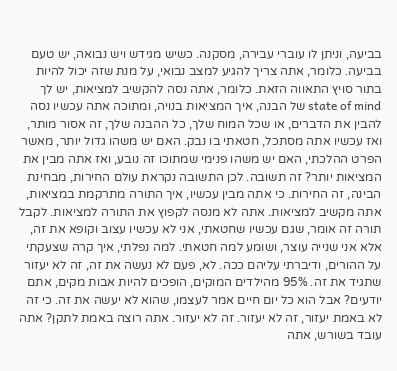בביעה, וניתן לו עוברי עבירה, מסקנה. כשיש מגידש ויש נבואה, יש טעם בביעה. כלומר, אתה צריך להגיע למצב נבואי, על מנת שזה יכול להיות בתור סויץ התאווה הזאת. כלומר, אתה נסה להקשיב למציאות, יש לך state of mind של הבנה, איך המציאות בנויה, ומתוכה אתה עכשיו נסה להבין את הדברים, או שכל המוח שלך, כל ההבנה שלך, זה אסור מותר, ואז עכשיו אתה מסתכל, חטאתי בו נבק. האם יש משהו גדול יותר, מאשר הפרט ההלכתי, האם יש משהו פנימי שמתוכו זה נובע, ואז אתה מבין את המציאות יותר? זה תשובה. לכן התשובה נקראת עולם החירות, מבחינת הבינה, זה החירות. כי אתה מבין עכשיו, איך התורה מתרקמת במציאות, אתה מקשיב למציאות. אתה לא מנסה לקפוץ את התורה למציאות. לקבל תורה זה אומר, שגם עכשיו שחטאתי, אני לא עכשיו עצוב וקופא את זה, אלא אני שנייה עוצר, ושומע למה חטאתי. למה נפלתי, איך קרה שצעקתי על ההורים, ודיברתי עליהם ככה. לא, פעם לא נעשה את זה, זה לא יעזור שתגיד את זה. 95% מהילדים המוקים, הופכים להיות אבות מקים, אתם יודעים? אבל הוא כל יום חיים אמר לעצמו, שהוא לא יעשה את זה. כי זה לא באמת יעזור, זה לא יעזור. זה לא יעזור. אתה רוצה באמת לתקן? אתה עובד בשורש, אתה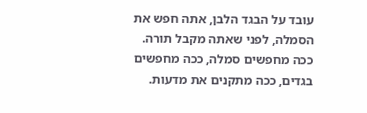עובד על הבגד הלבן, אתה חפש את הסמלה, לפני שאתה מקבל תורה. ככה מחפשים סמלה, ככה מחפשים בגדים, ככה מתקנים את מדעות.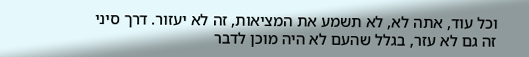וכל עוד, אתה לא, לא תשמע את המציאות, זה לא יעזור. דרך סיני זה גם לא עזר, בגלל שהעם לא היה מוכן לדבר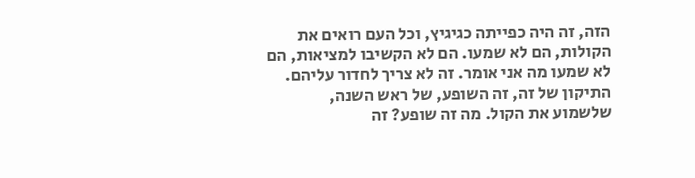הזה, זה היה כפייתה כגיגיץ, וכל העם רואים את הקולות, הם לא שמעו. הם לא הקשיבו למציאות, הם לא שמעו מה אני אומר. זה לא צריך לחדור עליהם. התיקון של זה, זה השופע, של ראש השנה, שלשמוע את הקול. מה זה שופע? זה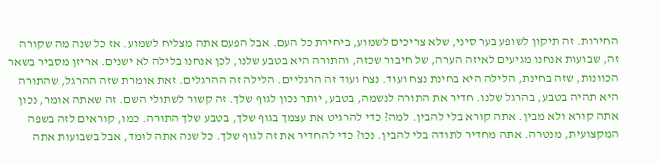החירות. זה תיקון לשופע בער סיני, שלא צריכים לשמוע, ביחירת כל העם. אבל הפעם אתה מצליח לשמוע. אז כל שנה מה שקורה זה, שבועות אנחנו מגיעים לאיזה הערה, של חיבור שכזה, והתורה היא בטבע שלנו, לכן אנחנו בלילה לא ישנים. אריזן מסביר בשאר הכוונות, שזה בחינת, הלילה היא בחינת נצח ועוד. נצח ועוד זה הרגליים. הלילה זה ההרגלים. זאת אומרת שזה ההרגל, שהתורה היא תהיה בטבע, בהרגל שלנו. חדיר את התורה לנשמה, בטבע, יותר נכון לגוף שלך. זה קשור לשתולי השם. זה שאתה אומר, נכון אתה קורא ולא מבין. אתה קורא בלי להבין. למה? כדי להרגיט את עצמך בגוף שלך, בטבע שלך התורה. כמו, קוראים לזה בשפה המקצועית, מנטרה. אתה מחדיר לתודה בלי להבין. נכו? כדי להחדיר את זה לגוף שלך. כל שנה אתה לומד, אבל בשבועות אתה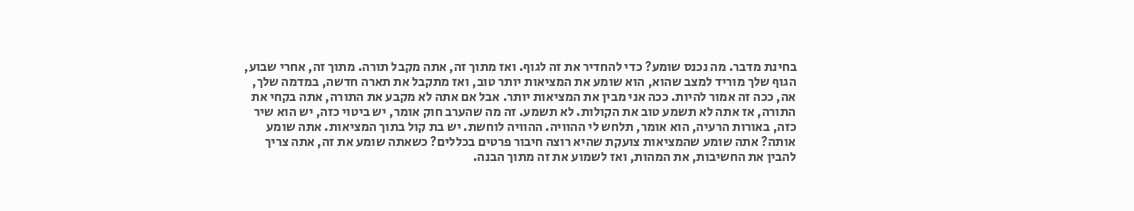בחינת מדבר. מה נכנס שומע? כדי להחדיר את זה לגוף. ואז מתוך זה, אתה מקבל תורה. מתוך זה, אחרי שבוע, הגוף שלך מוריד למצב שהוא, הוא שומע את המציאות יותר טוב, ואז מתקבל את תארה חדשה, במדמה שלך, אה, ככה זה אמור להיות. ככה אני מבין את המציאות יותר. אבל אם אתה לא מקבע את התורה, אתה בקחי את התורה, אז אתה לא תשמע טוב את הקולות. לא תשמע. זה מה שהערב חוק אומר, יש ביטוי כזה, יש הוא שיר כזה, באורות הרעיה, הוא אומר, תלחש לי ההוויה. ההוויה לוחשת. יש בת קול בתוך המציאות. אתה שומע אותה? אתה שומע שהמציאות צועקת שהיא רוצה חיבור פרטים בכללים? כשאתה שומע את זה, אתה צריך להבין את החשיבות, את המהות, ואז לשמוע את זה מתוך הבנה.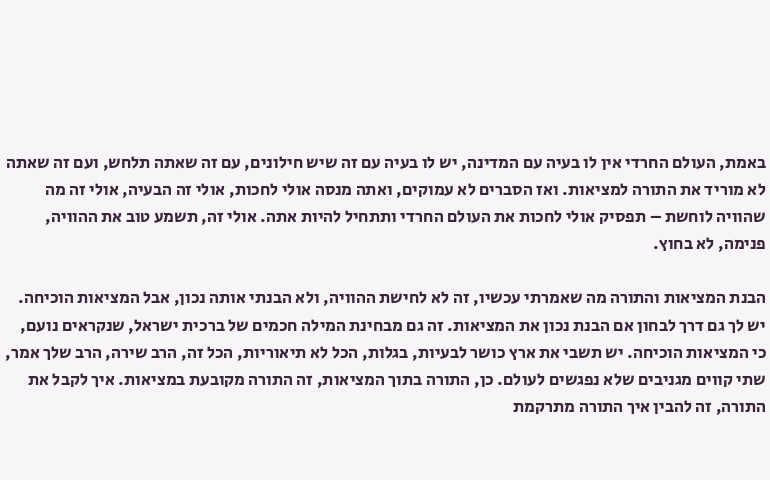באמת, העולם החרדי אין לו בעיה עם המדינה, יש לו בעיה עם זה שיש חילונים, עם זה שאתה תלחש, ועם זה שאתה לא מוריד את התורה למציאות. ואז הסברים לא עמוקים, ואתה מנסה אולי לחכות, אולי זה הבעיה, אולי זה מה שהוויה לוחשת – תפסיק אולי לחכות את העולם החרדי ותתחיל להיות אתה. אולי זה, תשמע טוב את ההוויה, פנימה, לא בחוץ.

הבנת המציאות והתורה מה שאמרתי עכשיו, זה לא לחישת ההוויה, ולא הבנתי אותה נכון, אבל המציאות הוכיחה. יש לך גם דרך לבחון אם הבנת נכון את המציאות. זה גם מבחינת המילה חכמים של ברכית ישראל, שנקראים נועם, כי המציאות הוכיחה. יש תשבי את ארץ כושר לבעיות, בגלות, הכל לא תיאוריות, הכל זה, הרב שירה, הרב שלך אמר, שתי קווים מגניבים שלא נפגשים לעולם. כן, התורה בתוך המציאות, זה התורה מקובעת במציאות. איך לקבל את התורה, זה להבין איך התורה מתרקמת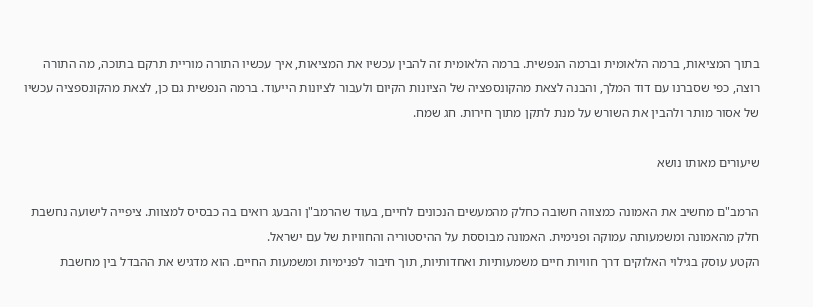בתוך המציאות, ברמה הלאומית וברמה הנפשית. ברמה הלאומית זה להבין עכשיו את המציאות, איך עכשיו התורה מוריית תרקם בתוכה, מה התורה רוצה, כפי שסברנו עם דוד המלך, והבנה לצאת מהקונספציה של הציונות הקיום ולעבור לציונות הייעוד. ברמה הנפשית גם כן, לצאת מהקונספציה עכשיו של אסור מותר ולהבין את השורש על מנת לתקן מתוך חירות. חג שמח.

שיעורים מאותו נושא

הרמב"ם מחשיב את האמונה כמצווה חשובה כחלק מהמעשים הנכונים לחיים, בעוד שהרמב"ן והבעג רואים בה כבסיס למצוות. ציפייה לישועה נחשבת חלק מהאמונה ומשמעותה עמוקה ופנימית. האמונה מבוססת על ההיסטוריה והחוויות של עם ישראל.
הקטע עוסק בגילוי האלוקים דרך חוויות חיים משמעותיות ואחדותיות, תוך חיבור לפנימיות ומשמעות החיים. הוא מדגיש את ההבדל בין מחשבת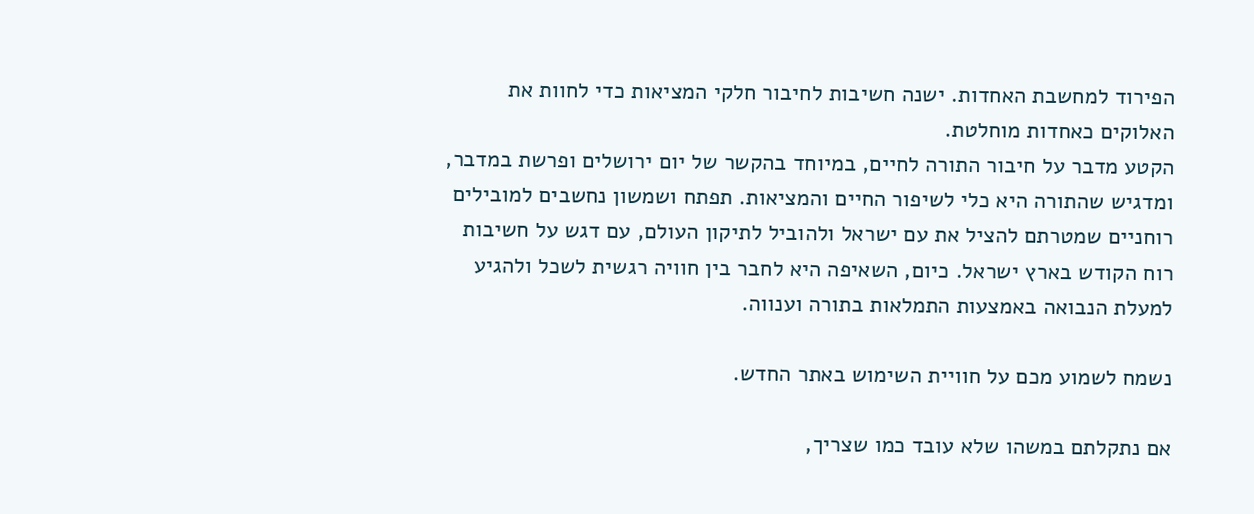הפירוד למחשבת האחדות. ישנה חשיבות לחיבור חלקי המציאות כדי לחוות את האלוקים כאחדות מוחלטת.
הקטע מדבר על חיבור התורה לחיים, במיוחד בהקשר של יום ירושלים ופרשת במדבר, ומדגיש שהתורה היא כלי לשיפור החיים והמציאות. תפתח ושמשון נחשבים למובילים רוחניים שמטרתם להציל את עם ישראל ולהוביל לתיקון העולם, עם דגש על חשיבות רוח הקודש בארץ ישראל. כיום, השאיפה היא לחבר בין חוויה רגשית לשכל ולהגיע למעלת הנבואה באמצעות התמלאות בתורה וענווה.

נשמח לשמוע מכם על חוויית השימוש באתר החדש.

אם נתקלתם במשהו שלא עובד כמו שצריך,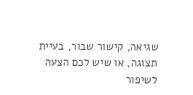שגיאה, קישור שבור, בעיית תצוגה, או שיש לכם הצעה לשיפור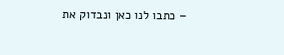– כתבו לנו כאן ונבדוק את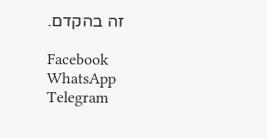זה בהקדם.

Facebook
WhatsApp
Telegram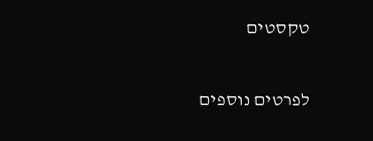טקסטים

לפרטים נוספים